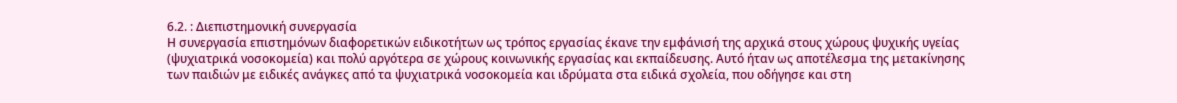6.2. : Διεπιστημονική συνεργασία
Η συνεργασία επιστημόνων διαφορετικών ειδικοτήτων ως τρόπος εργασίας έκανε την εμφάνισή της αρχικά στους χώρους ψυχικής υγείας (ψυχιατρικά νοσοκομεία) και πολύ αργότερα σε χώρους κοινωνικής εργασίας και εκπαίδευσης. Αυτό ήταν ως αποτέλεσμα της μετακίνησης των παιδιών με ειδικές ανάγκες από τα ψυχιατρικά νοσοκομεία και ιδρύματα στα ειδικά σχολεία, που οδήγησε και στη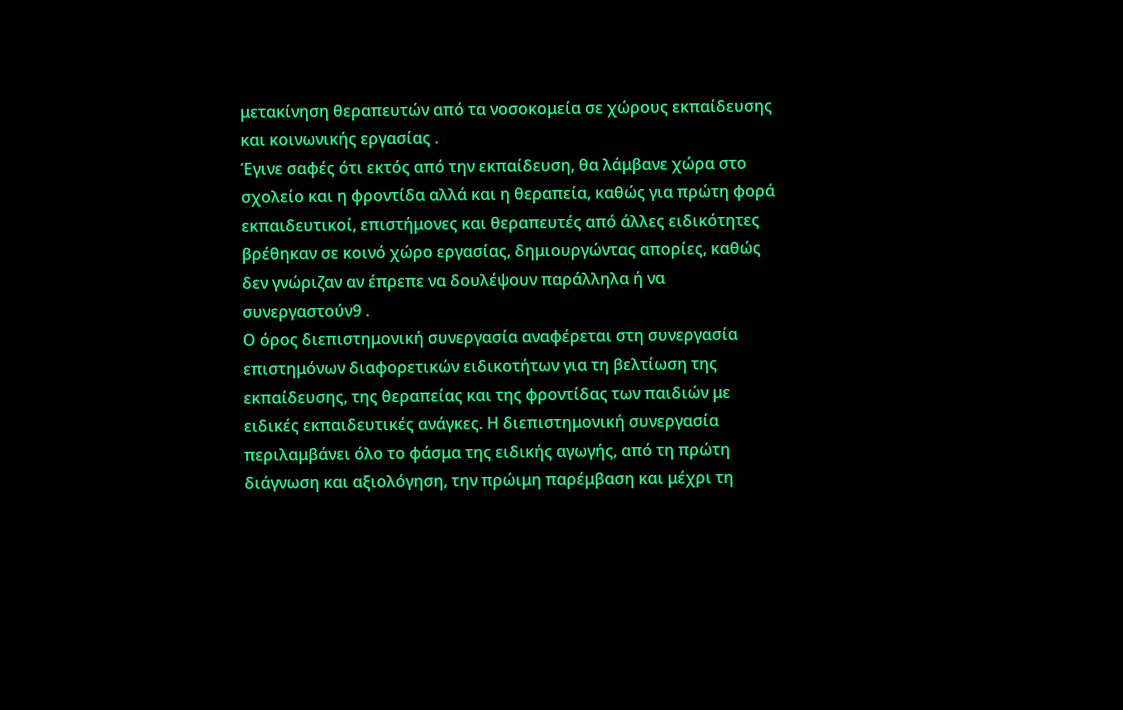μετακίνηση θεραπευτών από τα νοσοκομεία σε χώρους εκπαίδευσης και κοινωνικής εργασίας .
Έγινε σαφές ότι εκτός από την εκπαίδευση, θα λάμβανε χώρα στο σχολείο και η φροντίδα αλλά και η θεραπεία, καθώς για πρώτη φορά εκπαιδευτικοί, επιστήμονες και θεραπευτές από άλλες ειδικότητες βρέθηκαν σε κοινό χώρο εργασίας, δημιουργώντας απορίες, καθώς δεν γνώριζαν αν έπρεπε να δουλέψουν παράλληλα ή να συνεργαστούν9 .
Ο όρος διεπιστημονική συνεργασία αναφέρεται στη συνεργασία επιστημόνων διαφορετικών ειδικοτήτων για τη βελτίωση της εκπαίδευσης, της θεραπείας και της φροντίδας των παιδιών με ειδικές εκπαιδευτικές ανάγκες. Η διεπιστημονική συνεργασία περιλαμβάνει όλο το φάσμα της ειδικής αγωγής, από τη πρώτη διάγνωση και αξιολόγηση, την πρώιμη παρέμβαση και μέχρι τη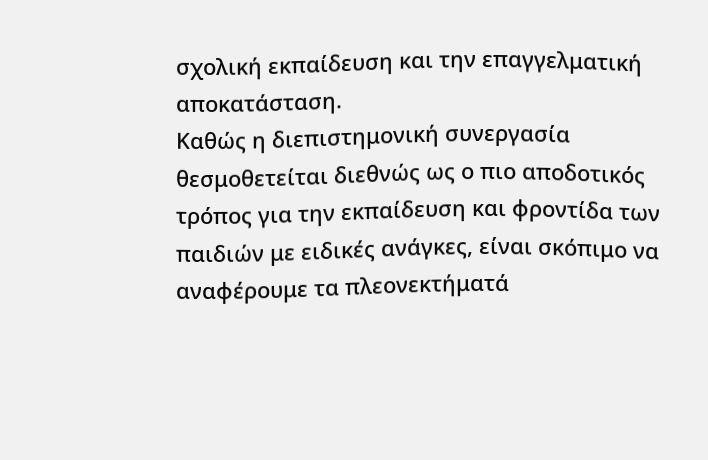σχολική εκπαίδευση και την επαγγελματική αποκατάσταση.
Καθώς η διεπιστημονική συνεργασία θεσμοθετείται διεθνώς ως ο πιο αποδοτικός τρόπος για την εκπαίδευση και φροντίδα των παιδιών με ειδικές ανάγκες, είναι σκόπιμο να αναφέρουμε τα πλεονεκτήματά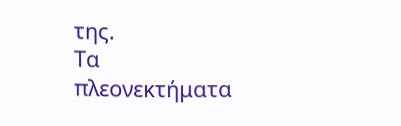της.
Τα πλεονεκτήματα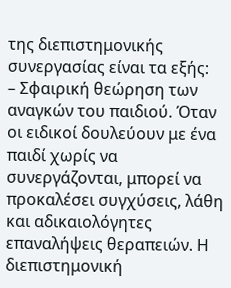της διεπιστημονικής συνεργασίας είναι τα εξής:
– Σφαιρική θεώρηση των αναγκών του παιδιού. Όταν οι ειδικοί δουλεύουν με ένα παιδί χωρίς να συνεργάζονται, μπορεί να προκαλέσει συγχύσεις, λάθη και αδικαιολόγητες επαναλήψεις θεραπειών. Η διεπιστημονική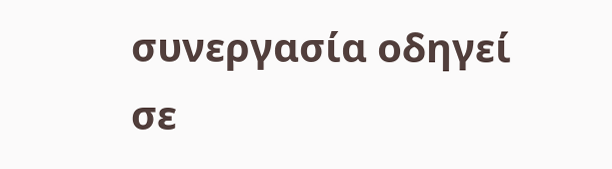συνεργασία οδηγεί σε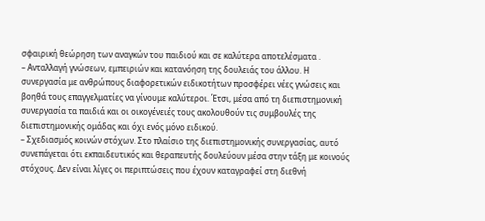σφαιρική θεώρηση των αναγκών του παιδιού και σε καλύτερα αποτελέσματα .
– Ανταλλαγή γνώσεων, εμπειριών και κατανόηση της δουλειάς του άλλου. Η συνεργασία με ανθρώπους διαφορετικών ειδικοτήτων προσφέρει νέες γνώσεις και βοηθά τους επαγγελματίες να γίνουμε καλύτεροι. Έτσι, μέσα από τη διεπιστημονική συνεργασία τα παιδιά και οι οικογένειές τους ακολουθούν τις συμβουλές της διεπιστημονικής ομάδας και όχι ενός μόνο ειδικού.
– Σχεδιασμός κοινών στόχων. Στο πλαίσιο της διεπιστημονικής συνεργασίας, αυτό συνεπάγεται ότι εκπαιδευτικός και θεραπευτής δουλεύουν μέσα στην τάξη με κοινούς στόχους. Δεν είναι λίγες οι περιπτώσεις που έχουν καταγραφεί στη διεθνή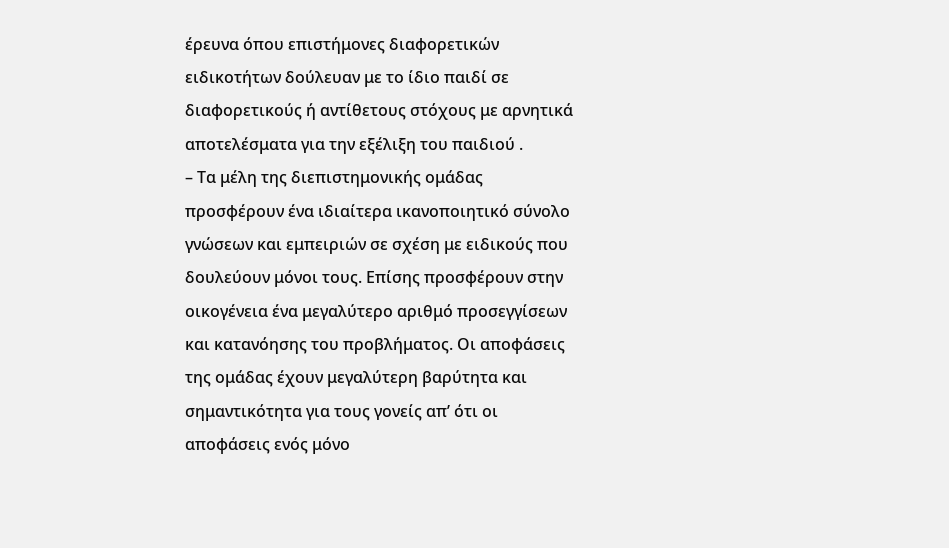έρευνα όπου επιστήμονες διαφορετικών ειδικοτήτων δούλευαν με το ίδιο παιδί σε διαφορετικούς ή αντίθετους στόχους με αρνητικά αποτελέσματα για την εξέλιξη του παιδιού .
– Τα μέλη της διεπιστημονικής ομάδας προσφέρουν ένα ιδιαίτερα ικανοποιητικό σύνολο γνώσεων και εμπειριών σε σχέση με ειδικούς που δουλεύουν μόνοι τους. Επίσης προσφέρουν στην οικογένεια ένα μεγαλύτερο αριθμό προσεγγίσεων και κατανόησης του προβλήματος. Οι αποφάσεις της ομάδας έχουν μεγαλύτερη βαρύτητα και σημαντικότητα για τους γονείς απ’ ότι οι αποφάσεις ενός μόνο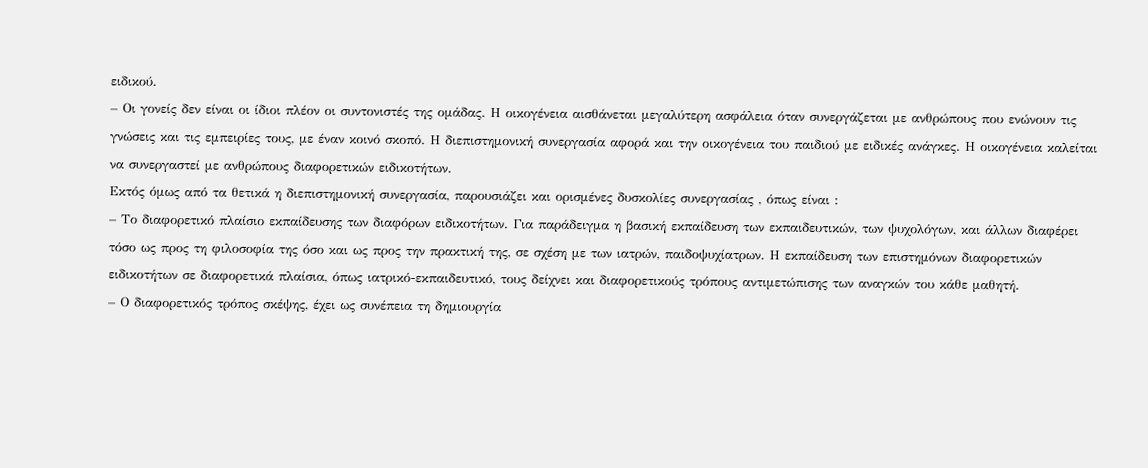ειδικού.
– Οι γονείς δεν είναι οι ίδιοι πλέον οι συντονιστές της ομάδας. Η οικογένεια αισθάνεται μεγαλύτερη ασφάλεια όταν συνεργάζεται με ανθρώπους που ενώνουν τις γνώσεις και τις εμπειρίες τους, με έναν κοινό σκοπό. Η διεπιστημονική συνεργασία αφορά και την οικογένεια του παιδιού με ειδικές ανάγκες. Η οικογένεια καλείται να συνεργαστεί με ανθρώπους διαφορετικών ειδικοτήτων.
Εκτός όμως από τα θετικά η διεπιστημονική συνεργασία, παρουσιάζει και ορισμένες δυσκολίες συνεργασίας , όπως είναι :
– Το διαφορετικό πλαίσιο εκπαίδευσης των διαφόρων ειδικοτήτων. Για παράδειγμα η βασική εκπαίδευση των εκπαιδευτικών, των ψυχολόγων, και άλλων διαφέρει τόσο ως προς τη φιλοσοφία της όσο και ως προς την πρακτική της, σε σχέση με των ιατρών, παιδοψυχίατρων. Η εκπαίδευση των επιστημόνων διαφορετικών ειδικοτήτων σε διαφορετικά πλαίσια, όπως ιατρικό-εκπαιδευτικό, τους δείχνει και διαφορετικούς τρόπους αντιμετώπισης των αναγκών του κάθε μαθητή.
– Ο διαφορετικός τρόπος σκέψης, έχει ως συνέπεια τη δημιουργία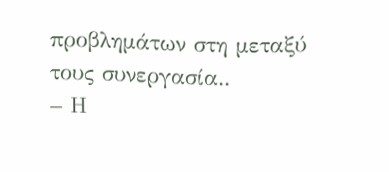προβλημάτων στη μεταξύ τους συνεργασία..
– Η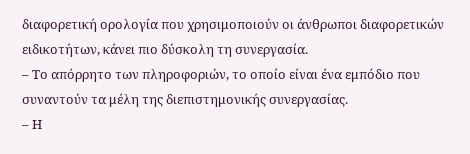διαφορετική ορολογία που χρησιμοποιούν οι άνθρωποι διαφορετικών ειδικοτήτων, κάνει πιο δύσκολη τη συνεργασία.
– Το απόρρητο των πληροφοριών, το οποίο είναι ένα εμπόδιο που συναντούν τα μέλη της διεπιστημονικής συνεργασίας.
– Η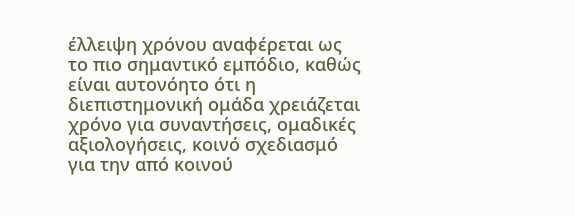έλλειψη χρόνου αναφέρεται ως το πιο σημαντικό εμπόδιο, καθώς είναι αυτονόητο ότι η διεπιστημονική ομάδα χρειάζεται χρόνο για συναντήσεις, ομαδικές αξιολογήσεις, κοινό σχεδιασμό για την από κοινού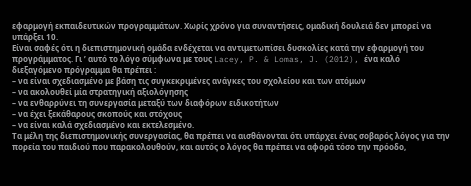εφαρμογή εκπαιδευτικών προγραμμάτων. Χωρίς χρόνο για συναντήσεις, ομαδική δουλειά δεν μπορεί να υπάρξει 10.
Είναι σαφές ότι η διεπιστημονική ομάδα ενδέχεται να αντιμετωπίσει δυσκολίες κατά την εφαρμογή του προγράμματος. Γι ’ αυτό το λόγο σύμφωνα με τους Lacey, P. & Lomas, J. (2012), ένα καλό διεξαγόμενο πρόγραμμα θα πρέπει :
– να είναι σχεδιασμένο με βάση τις συγκεκριμένες ανάγκες του σχολείου και των ατόμων
– να ακολουθεί μία στρατηγική αξιολόγησης
– να ενθαρρύνει τη συνεργασία μεταξύ των διαφόρων ειδικοτήτων
– να έχει ξεκάθαρους σκοπούς και στόχους
– να είναι καλά σχεδιασμένο και εκτελεσμένο.
Τα μέλη της διεπιστημονικής συνεργασίας, θα πρέπει να αισθάνονται ότι υπάρχει ένας σοβαρός λόγος για την πορεία του παιδιού που παρακολουθούν, και αυτός ο λόγος θα πρέπει να αφορά τόσο την πρόοδο,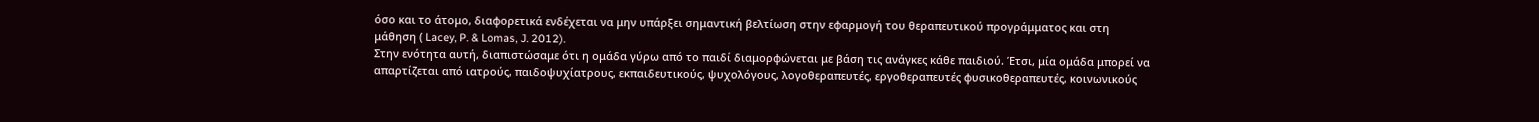όσο και το άτομο, διαφορετικά ενδέχεται να μην υπάρξει σημαντική βελτίωση στην εφαρμογή του θεραπευτικού προγράμματος και στη μάθηση ( Lacey, P. & Lomas, J. 2012).
Στην ενότητα αυτή, διαπιστώσαμε ότι η ομάδα γύρω από το παιδί διαμορφώνεται με βάση τις ανάγκες κάθε παιδιού. Έτσι, μία ομάδα μπορεί να απαρτίζεται από ιατρούς, παιδοψυχίατρους, εκπαιδευτικούς, ψυχολόγους, λογοθεραπευτές, εργοθεραπευτές φυσικοθεραπευτές, κοινωνικούς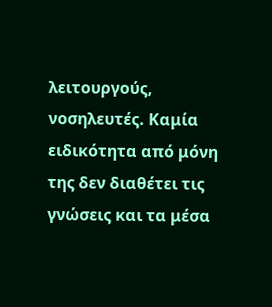λειτουργούς, νοσηλευτές. Καμία ειδικότητα από μόνη της δεν διαθέτει τις γνώσεις και τα μέσα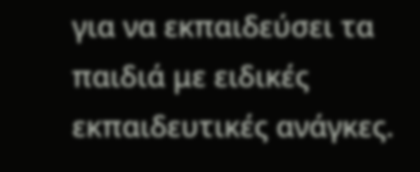για να εκπαιδεύσει τα παιδιά με ειδικές εκπαιδευτικές ανάγκες.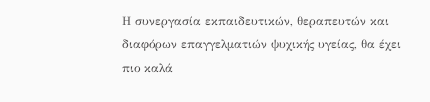Η συνεργασία εκπαιδευτικών, θεραπευτών και διαφόρων επαγγελματιών ψυχικής υγείας, θα έχει πιο καλά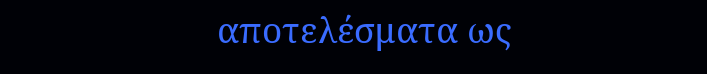αποτελέσματα ως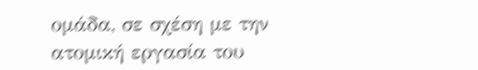ομάδα, σε σχέση με την ατομική εργασία του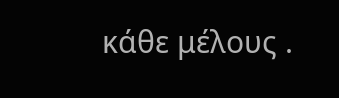κάθε μέλους .